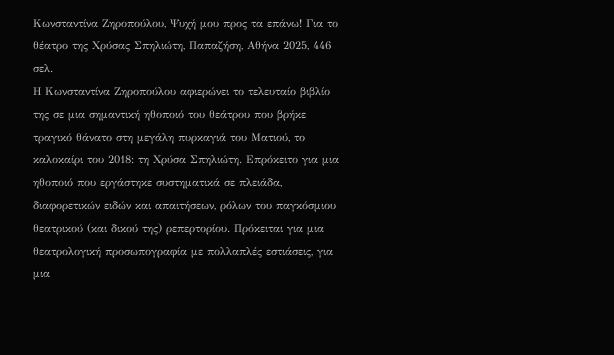Κωνσταντίνα Ζηροπούλου, Ψυχή μου προς τα επάνω! Για το θέατρο της Χρύσας Σπηλιώτη, Παπαζήση, Αθήνα 2025, 446 σελ.
Η Κωνσταντίνα Ζηροπούλου αφιερώνει το τελευταίο βιβλίο της σε μια σημαντική ηθοποιό του θεάτρου που βρήκε τραγικό θάνατο στη μεγάλη πυρκαγιά του Ματιού, το καλοκαίρι του 2018: τη Χρύσα Σπηλιώτη. Επρόκειτο για μια ηθοποιό που εργάστηκε συστηματικά σε πλειάδα, διαφορετικών ειδών και απαιτήσεων, ρόλων του παγκόσμιου θεατρικού (και δικού της) ρεπερτορίου. Πρόκειται για μια θεατρολογική προσωπογραφία με πολλαπλές εστιάσεις, για μια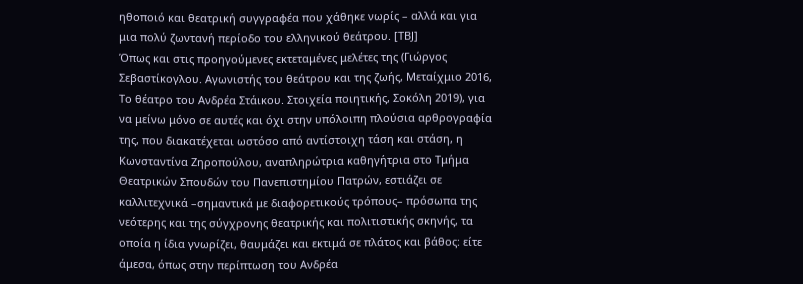ηθοποιό και θεατρική συγγραφέα που χάθηκε νωρίς – αλλά και για μια πολύ ζωντανή περίοδο του ελληνικού θεάτρου. [ΤΒJ]
Όπως και στις προηγούμενες εκτεταμένες μελέτες της (Γιώργος Σεβαστίκογλου. Αγωνιστής του θεάτρου και της ζωής, Μεταίχμιο 2016, Το θέατρο του Ανδρέα Στάικου. Στοιχεία ποιητικής, Σοκόλη 2019), για να μείνω μόνο σε αυτές και όχι στην υπόλοιπη πλούσια αρθρογραφία της, που διακατέχεται ωστόσο από αντίστοιχη τάση και στάση, η Κωνσταντίνα Ζηροπούλου, αναπληρώτρια καθηγήτρια στο Τμήμα Θεατρικών Σπουδών του Πανεπιστημίου Πατρών, εστιάζει σε καλλιτεχνικά –σημαντικά με διαφορετικούς τρόπους– πρόσωπα της νεότερης και της σύγχρονης θεατρικής και πολιτιστικής σκηνής, τα οποία η ίδια γνωρίζει, θαυμάζει και εκτιμά σε πλάτος και βάθος: είτε άμεσα, όπως στην περίπτωση του Ανδρέα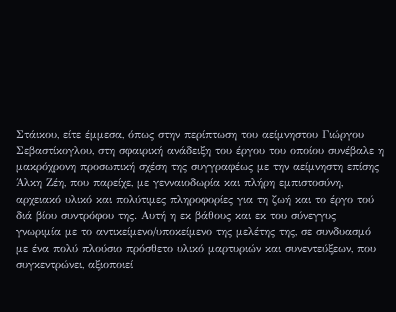Στάικου, είτε έμμεσα, όπως στην περίπτωση του αείμνηστου Γιώργου Σεβαστίκογλου, στη σφαιρική ανάδειξη του έργου του οποίου συνέβαλε η μακρόχρονη προσωπική σχέση της συγγραφέως με την αείμνηστη επίσης Άλκη Ζέη, που παρείχε, με γενναιοδωρία και πλήρη εμπιστοσύνη, αρχειακό υλικό και πολύτιμες πληροφορίες για τη ζωή και το έργο τού διά βίου συντρόφου της. Αυτή η εκ βάθους και εκ του σύνεγγυς γνωριμία με το αντικείμενο/υποκείμενο της μελέτης της, σε συνδυασμό με ένα πολύ πλούσιο πρόσθετο υλικό μαρτυριών και συνεντεύξεων, που συγκεντρώνει, αξιοποιεί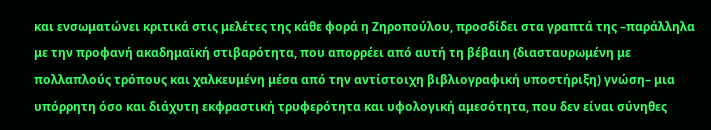και ενσωματώνει κριτικά στις μελέτες της κάθε φορά η Ζηροπούλου, προσδίδει στα γραπτά της –παράλληλα με την προφανή ακαδημαϊκή στιβαρότητα, που απορρέει από αυτή τη βέβαιη (διασταυρωμένη με πολλαπλούς τρόπους και χαλκευμένη μέσα από την αντίστοιχη βιβλιογραφική υποστήριξη) γνώση– μια υπόρρητη όσο και διάχυτη εκφραστική τρυφερότητα και υφολογική αμεσότητα, που δεν είναι σύνηθες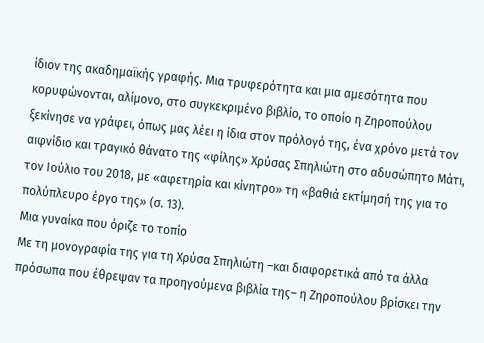ίδιον της ακαδημαϊκής γραφής. Μια τρυφερότητα και μια αμεσότητα που κορυφώνονται, αλίμονο, στο συγκεκριμένο βιβλίο, το οποίο η Ζηροπούλου ξεκίνησε να γράφει, όπως μας λέει η ίδια στον πρόλογό της, ένα χρόνο μετά τον αιφνίδιο και τραγικό θάνατο της «φίλης» Χρύσας Σπηλιώτη στο αδυσώπητο Μάτι, τον Ιούλιο του 2018, με «αφετηρία και κίνητρο» τη «βαθιά εκτίμησή της για το πολύπλευρο έργο της» (σ. 13).
Μια γυναίκα που όριζε το τοπίο
Με τη μονογραφία της για τη Χρύσα Σπηλιώτη –και διαφορετικά από τα άλλα πρόσωπα που έθρεψαν τα προηγούμενα βιβλία της– η Ζηροπούλου βρίσκει την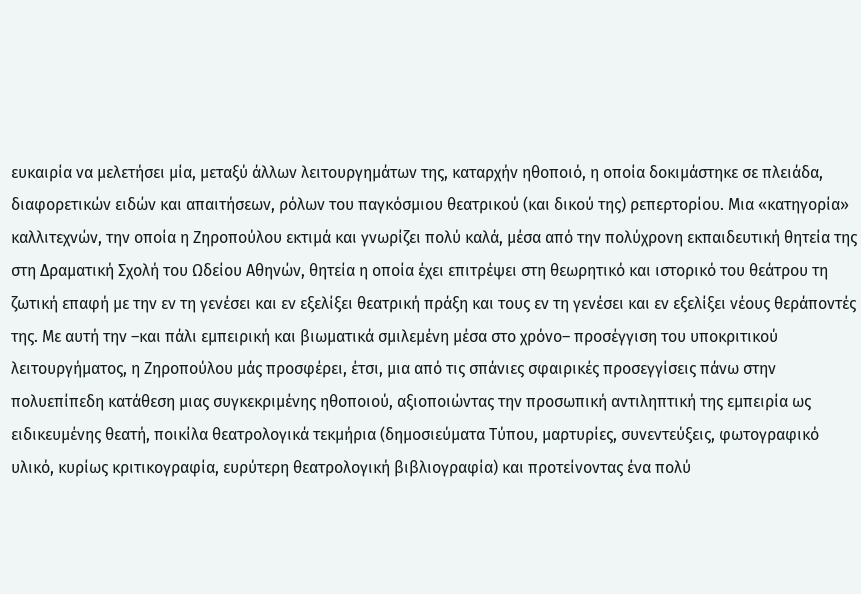ευκαιρία να μελετήσει μία, μεταξύ άλλων λειτουργημάτων της, καταρχήν ηθοποιό, η οποία δοκιμάστηκε σε πλειάδα, διαφορετικών ειδών και απαιτήσεων, ρόλων του παγκόσμιου θεατρικού (και δικού της) ρεπερτορίου. Μια «κατηγορία» καλλιτεχνών, την οποία η Ζηροπούλου εκτιμά και γνωρίζει πολύ καλά, μέσα από την πολύχρονη εκπαιδευτική θητεία της στη Δραματική Σχολή του Ωδείου Αθηνών, θητεία η οποία έχει επιτρέψει στη θεωρητικό και ιστορικό του θεάτρου τη ζωτική επαφή με την εν τη γενέσει και εν εξελίξει θεατρική πράξη και τους εν τη γενέσει και εν εξελίξει νέους θεράποντές της. Με αυτή την –και πάλι εμπειρική και βιωματικά σμιλεμένη μέσα στο χρόνο– προσέγγιση του υποκριτικού λειτουργήματος, η Ζηροπούλου μάς προσφέρει, έτσι, μια από τις σπάνιες σφαιρικές προσεγγίσεις πάνω στην πολυεπίπεδη κατάθεση μιας συγκεκριμένης ηθοποιού, αξιοποιώντας την προσωπική αντιληπτική της εμπειρία ως ειδικευμένης θεατή, ποικίλα θεατρολογικά τεκμήρια (δημοσιεύματα Τύπου, μαρτυρίες, συνεντεύξεις, φωτογραφικό υλικό, κυρίως κριτικογραφία, ευρύτερη θεατρολογική βιβλιογραφία) και προτείνοντας ένα πολύ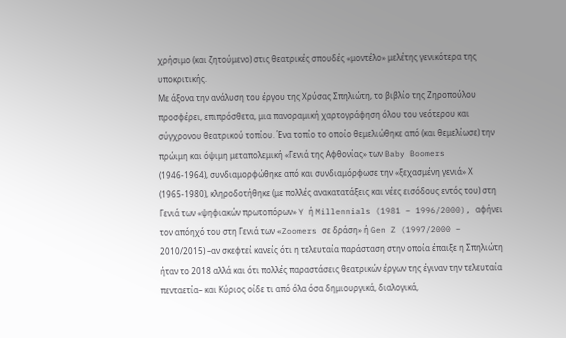χρήσιμο (και ζητούμενο) στις θεατρικές σπουδές «μοντέλο» μελέτης γενικότερα της υποκριτικής.
Με άξονα την ανάλυση του έργου της Χρύσας Σπηλιώτη, το βιβλίο της Ζηροπούλου προσφέρει, επιπρόσθετα, μια πανοραμική χαρτογράφηση όλου του νεότερου και σύγχρονου θεατρικού τοπίου. Ένα τοπίο το οποίο θεμελιώθηκε από (και θεμελίωσε) την πρώιμη και όψιμη μεταπολεμική «Γενιά της Αφθονίας» των Baby Boomers (1946-1964), συνδιαμορφώθηκε από και συνδιαμόρφωσε την «ξεχασμένη γενιά» Χ (1965-1980), κληροδοτήθηκε (με πολλές ανακατατάξεις και νέες εισόδους εντός του) στη Γενιά των «ψηφιακών πρωτοπόρων» Y ή Millennials (1981 – 1996/2000), αφήνει τον απόηχό του στη Γενιά των «Zoomers σε δράση» ή Gen Z (1997/2000 – 2010/2015) –αν σκεφτεί κανείς ότι η τελευταία παράσταση στην οποία έπαιξε η Σπηλιώτη ήταν το 2018 αλλά και ότι πολλές παραστάσεις θεατρικών έργων της έγιναν την τελευταία πενταετία– και Κύριος οίδε τι από όλα όσα δημιουργικά, διαλογικά,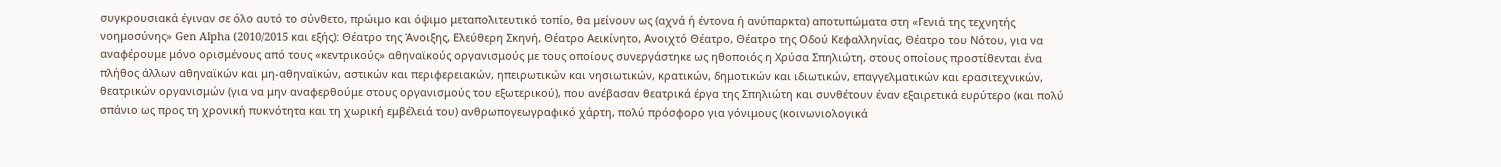συγκρουσιακά έγιναν σε όλο αυτό το σύνθετο, πρώιμο και όψιμο μεταπολιτευτικό τοπίο, θα μείνουν ως (αχνά ή έντονα ή ανύπαρκτα) αποτυπώματα στη «Γενιά της τεχνητής νοημοσύνης» Gen Alpha (2010/2015 και εξής): Θέατρο της Άνοιξης, Ελεύθερη Σκηνή, Θέατρο Αεικίνητο, Ανοιχτό Θέατρο, Θέατρο της Οδού Κεφαλληνίας, Θέατρο του Νότου, για να αναφέρουμε μόνο ορισμένους από τους «κεντρικούς» αθηναϊκούς οργανισμούς με τους οποίους συνεργάστηκε ως ηθοποιός η Χρύσα Σπηλιώτη, στους οποίους προστίθενται ένα πλήθος άλλων αθηναϊκών και μη-αθηναϊκών, αστικών και περιφερειακών, ηπειρωτικών και νησιωτικών, κρατικών, δημοτικών και ιδιωτικών, επαγγελματικών και ερασιτεχνικών, θεατρικών οργανισμών (για να μην αναφερθούμε στους οργανισμούς του εξωτερικού), που ανέβασαν θεατρικά έργα της Σπηλιώτη και συνθέτουν έναν εξαιρετικά ευρύτερο (και πολύ σπάνιο ως προς τη χρονική πυκνότητα και τη χωρική εμβέλειά του) ανθρωπογεωγραφικό χάρτη, πολύ πρόσφορο για γόνιμους (κοινωνιολογικά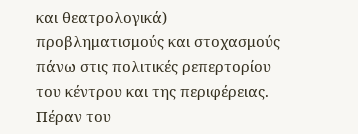και θεατρολογικά) προβληματισμούς και στοχασμούς πάνω στις πολιτικές ρεπερτορίου του κέντρου και της περιφέρειας. Πέραν του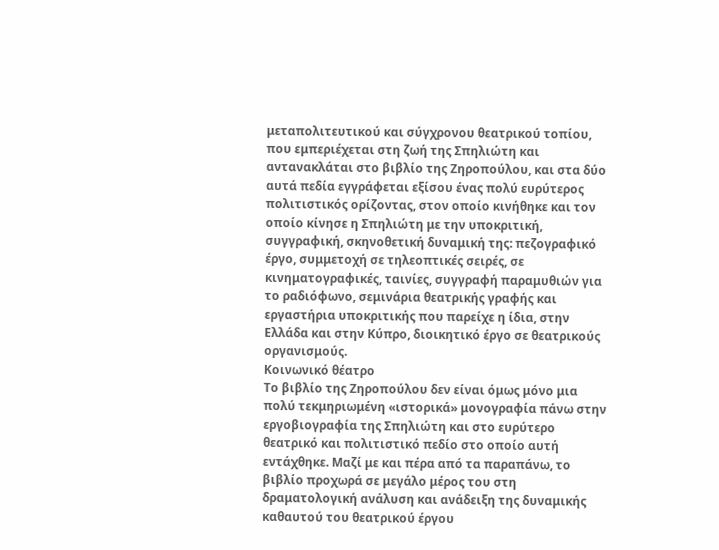μεταπολιτευτικού και σύγχρονου θεατρικού τοπίου, που εμπεριέχεται στη ζωή της Σπηλιώτη και αντανακλάται στο βιβλίο της Ζηροπούλου, και στα δύο αυτά πεδία εγγράφεται εξίσου ένας πολύ ευρύτερος πολιτιστικός ορίζοντας, στον οποίο κινήθηκε και τον οποίο κίνησε η Σπηλιώτη με την υποκριτική, συγγραφική, σκηνοθετική δυναμική της: πεζογραφικό έργο, συμμετοχή σε τηλεοπτικές σειρές, σε κινηματογραφικές, ταινίες, συγγραφή παραμυθιών για το ραδιόφωνο, σεμινάρια θεατρικής γραφής και εργαστήρια υποκριτικής που παρείχε η ίδια, στην Ελλάδα και στην Κύπρο, διοικητικό έργο σε θεατρικούς οργανισμούς.
Κοινωνικό θέατρο
Το βιβλίο της Ζηροπούλου δεν είναι όμως μόνο μια πολύ τεκμηριωμένη «ιστορικά» μονογραφία πάνω στην εργοβιογραφία της Σπηλιώτη και στο ευρύτερο θεατρικό και πολιτιστικό πεδίο στο οποίο αυτή εντάχθηκε. Μαζί με και πέρα από τα παραπάνω, το βιβλίο προχωρά σε μεγάλο μέρος του στη δραματολογική ανάλυση και ανάδειξη της δυναμικής καθαυτού του θεατρικού έργου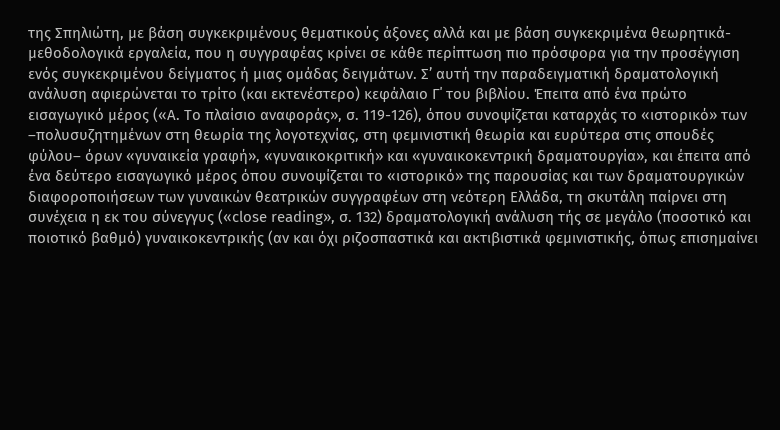της Σπηλιώτη, με βάση συγκεκριμένους θεματικούς άξονες αλλά και με βάση συγκεκριμένα θεωρητικά-μεθοδολογικά εργαλεία, που η συγγραφέας κρίνει σε κάθε περίπτωση πιο πρόσφορα για την προσέγγιση ενός συγκεκριμένου δείγματος ή μιας ομάδας δειγμάτων. Σ’ αυτή την παραδειγματική δραματολογική ανάλυση αφιερώνεται το τρίτο (και εκτενέστερο) κεφάλαιο Γ΄ του βιβλίου. Έπειτα από ένα πρώτο εισαγωγικό μέρος («Α. Το πλαίσιο αναφοράς», σ. 119-126), όπου συνοψίζεται καταρχάς το «ιστορικό» των –πολυσυζητημένων στη θεωρία της λογοτεχνίας, στη φεμινιστική θεωρία και ευρύτερα στις σπουδές φύλου– όρων «γυναικεία γραφή», «γυναικοκριτική» και «γυναικοκεντρική δραματουργία», και έπειτα από ένα δεύτερο εισαγωγικό μέρος όπου συνοψίζεται το «ιστορικό» της παρουσίας και των δραματουργικών διαφοροποιήσεων των γυναικών θεατρικών συγγραφέων στη νεότερη Ελλάδα, τη σκυτάλη παίρνει στη συνέχεια η εκ του σύνεγγυς («close reading», σ. 132) δραματολογική ανάλυση τής σε μεγάλο (ποσοτικό και ποιοτικό βαθμό) γυναικοκεντρικής (αν και όχι ριζοσπαστικά και ακτιβιστικά φεμινιστικής, όπως επισημαίνει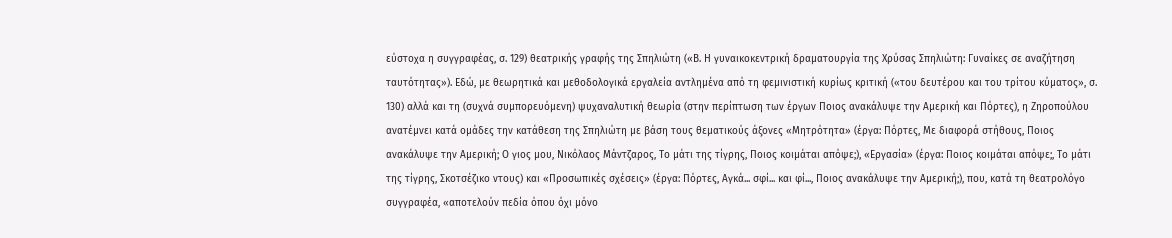εύστοχα η συγγραφέας, σ. 129) θεατρικής γραφής της Σπηλιώτη («Β. Η γυναικοκεντρική δραματουργία της Χρύσας Σπηλιώτη: Γυναίκες σε αναζήτηση ταυτότητας»). Εδώ, με θεωρητικά και μεθοδολογικά εργαλεία αντλημένα από τη φεμινιστική κυρίως κριτική («του δευτέρου και του τρίτου κύματος», σ. 130) αλλά και τη (συχνά συμπορευόμενη) ψυχαναλυτική θεωρία (στην περίπτωση των έργων Ποιος ανακάλυψε την Αμερική και Πόρτες), η Ζηροπούλου ανατέμνει κατά ομάδες την κατάθεση της Σπηλιώτη με βάση τους θεματικούς άξονες «Μητρότητα» (έργα: Πόρτες, Με διαφορά στήθους, Ποιος ανακάλυψε την Αμερική; Ο γιος μου, Νικόλαος Μάντζαρος, Το μάτι της τίγρης, Ποιος κοιμάται απόψε;), «Εργασία» (έργα: Ποιος κοιμάται απόψε;, Το μάτι της τίγρης, Σκοτσέζικο ντους) και «Προσωπικές σχέσεις» (έργα: Πόρτες, Αγκά... σφί... και φί..., Ποιος ανακάλυψε την Αμερική;), που, κατά τη θεατρολόγο συγγραφέα, «αποτελούν πεδία όπου όχι μόνο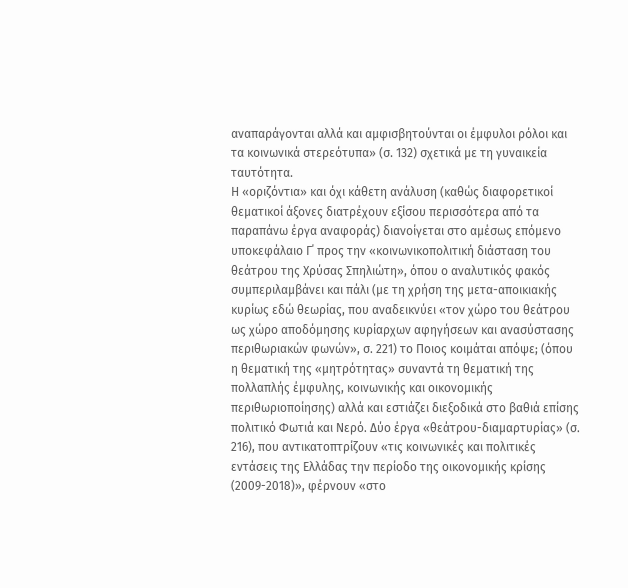αναπαράγονται αλλά και αμφισβητούνται οι έμφυλοι ρόλοι και τα κοινωνικά στερεότυπα» (σ. 132) σχετικά με τη γυναικεία ταυτότητα.
Η «οριζόντια» και όχι κάθετη ανάλυση (καθώς διαφορετικοί θεματικοί άξονες διατρέχουν εξίσου περισσότερα από τα παραπάνω έργα αναφοράς) διανοίγεται στο αμέσως επόμενο υποκεφάλαιο Γ΄ προς την «κοινωνικοπολιτική διάσταση του θεάτρου της Χρύσας Σπηλιώτη», όπου ο αναλυτικός φακός συμπεριλαμβάνει και πάλι (με τη χρήση της μετα-αποικιακής κυρίως εδώ θεωρίας, που αναδεικνύει «τον χώρο του θεάτρου ως χώρο αποδόμησης κυρίαρχων αφηγήσεων και ανασύστασης περιθωριακών φωνών», σ. 221) το Ποιος κοιμάται απόψε; (όπου η θεματική της «μητρότητας» συναντά τη θεματική της πολλαπλής έμφυλης, κοινωνικής και οικονομικής περιθωριοποίησης) αλλά και εστιάζει διεξοδικά στο βαθιά επίσης πολιτικό Φωτιά και Νερό. Δύο έργα «θεάτρου-διαμαρτυρίας» (σ. 216), που αντικατοπτρίζουν «τις κοινωνικές και πολιτικές εντάσεις της Ελλάδας την περίοδο της οικονομικής κρίσης (2009-2018)», φέρνουν «στο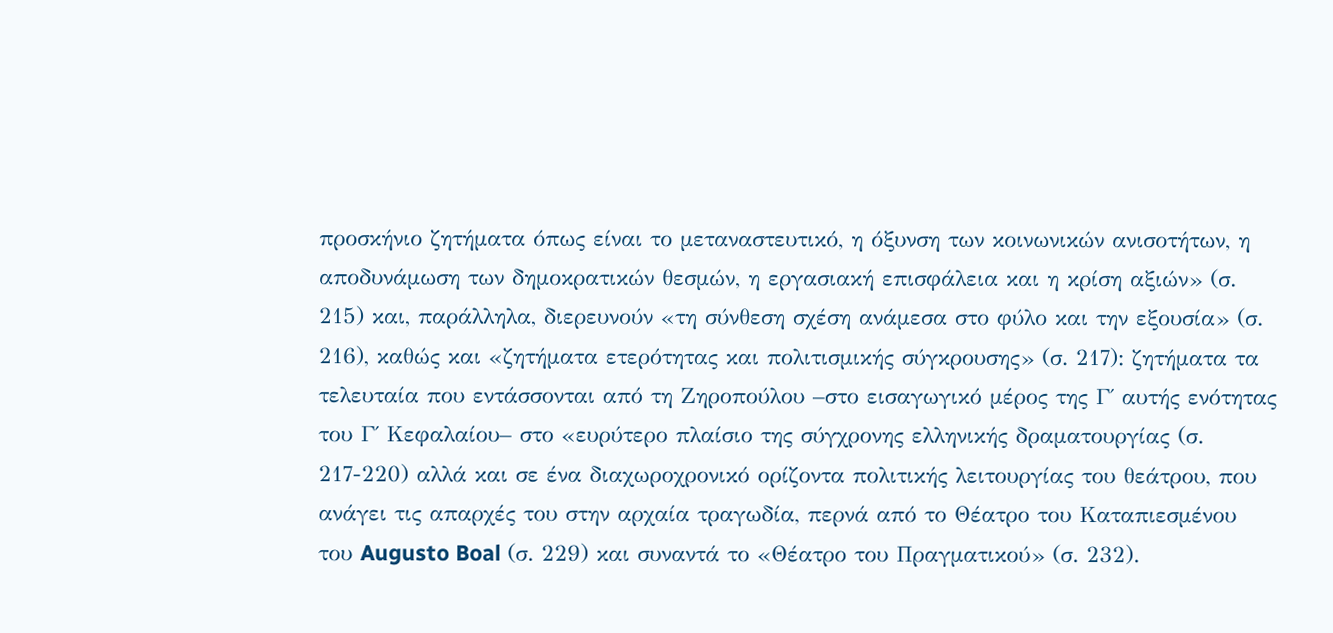προσκήνιο ζητήματα όπως είναι το μεταναστευτικό, η όξυνση των κοινωνικών ανισοτήτων, η αποδυνάμωση των δημοκρατικών θεσμών, η εργασιακή επισφάλεια και η κρίση αξιών» (σ. 215) και, παράλληλα, διερευνούν «τη σύνθεση σχέση ανάμεσα στο φύλο και την εξουσία» (σ. 216), καθώς και «ζητήματα ετερότητας και πολιτισμικής σύγκρουσης» (σ. 217): ζητήματα τα τελευταία που εντάσσονται από τη Ζηροπούλου –στο εισαγωγικό μέρος της Γ΄ αυτής ενότητας του Γ΄ Κεφαλαίου– στο «ευρύτερο πλαίσιο της σύγχρονης ελληνικής δραματουργίας (σ. 217-220) αλλά και σε ένα διαχωροχρονικό ορίζοντα πολιτικής λειτουργίας του θεάτρου, που ανάγει τις απαρχές του στην αρχαία τραγωδία, περνά από το Θέατρο του Καταπιεσμένου του Augusto Boal (σ. 229) και συναντά το «Θέατρο του Πραγματικού» (σ. 232).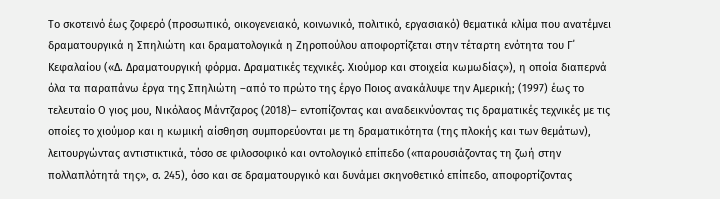Το σκοτεινό έως ζοφερό (προσωπικό, οικογενειακό, κοινωνικό, πολιτικό, εργασιακό) θεματικά κλίμα που ανατέμνει δραματουργικά η Σπηλιώτη και δραματολογικά η Ζηροπούλου αποφορτίζεται στην τέταρτη ενότητα του Γ΄ Κεφαλαίου («Δ. Δραματουργική φόρμα. Δραματικές τεχνικές. Χιούμορ και στοιχεία κωμωδίας»), η οποία διαπερνά όλα τα παραπάνω έργα της Σπηλιώτη –από το πρώτο της έργο Ποιος ανακάλυψε την Αμερική; (1997) έως το τελευταίο Ο γιος μου, Νικόλαος Μάντζαρος (2018)– εντοπίζοντας και αναδεικνύοντας τις δραματικές τεχνικές με τις οποίες το χιούμορ και η κωμική αίσθηση συμπορεύονται με τη δραματικότητα (της πλοκής και των θεμάτων), λειτουργώντας αντιστικτικά, τόσο σε φιλοσοφικό και οντολογικό επίπεδο («παρουσιάζοντας τη ζωή στην πολλαπλότητά της», σ. 245), όσο και σε δραματουργικό και δυνάμει σκηνοθετικό επίπεδο, αποφορτίζοντας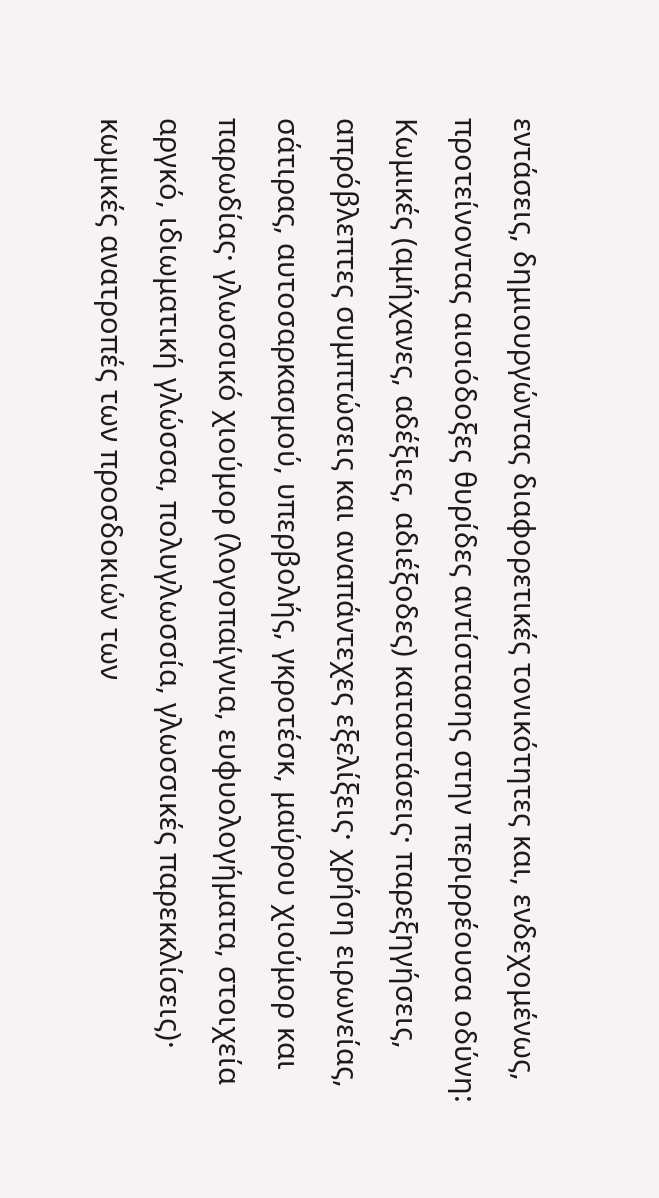εντάσεις, δημιουργώντας διαφορετικές τονικότητες και, ενδεχομένως, προτείνοντας αισιόδοξες θυρίδες αντίστασης στην περιρρέουσα οδύνη: Κωμικές (αμήχανες, αδέξιες, αδιέξοδες) καταστάσεις· παρεξηγήσεις, απρόβλεπτες συμπτώσεις και αναπάντεχες εξελίξεις· χρήση ειρωνείας, σάτιρας, αυτοσαρκασμού, υπερβολής, γκροτέσκ, μαύρου χιούμορ και παρωδίας· γλωσσικό χιούμορ (λογοπαίγνια, ευφυολογήματα, στοιχεία αργκό, ιδιωματική γλώσσα, πολυγλωσσία, γλωσσικές παρεκκλίσεις)· κωμικές ανατροπές των προσδοκιών των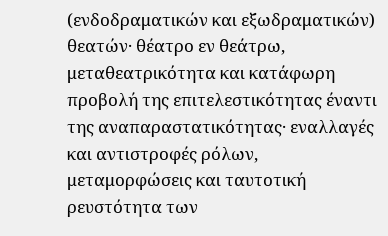(ενδοδραματικών και εξωδραματικών) θεατών· θέατρο εν θεάτρω, μεταθεατρικότητα και κατάφωρη προβολή της επιτελεστικότητας έναντι της αναπαραστατικότητας· εναλλαγές και αντιστροφές ρόλων, μεταμορφώσεις και ταυτοτική ρευστότητα των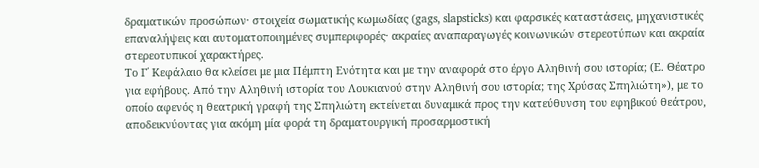δραματικών προσώπων· στοιχεία σωματικής κωμωδίας (gags, slapsticks) και φαρσικές καταστάσεις, μηχανιστικές επαναλήψεις και αυτοματοποιημένες συμπεριφορές· ακραίες αναπαραγωγές κοινωνικών στερεοτύπων και ακραία στερεοτυπικοί χαρακτήρες.
Το Γ΄ Κεφάλαιο θα κλείσει με μια Πέμπτη Ενότητα και με την αναφορά στο έργο Αληθινή σου ιστορία; (Ε. Θέατρο για εφήβους. Από την Αληθινή ιστορία του Λουκιανού στην Αληθινή σου ιστορία; της Χρύσας Σπηλιώτη»), με το οποίο αφενός η θεατρική γραφή της Σπηλιώτη εκτείνεται δυναμικά προς την κατεύθυνση του εφηβικού θεάτρου, αποδεικνύοντας για ακόμη μία φορά τη δραματουργική προσαρμοστική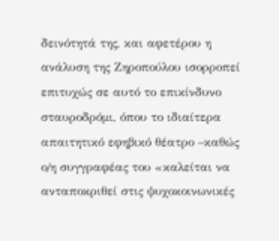δεινότητά της, και αφετέρου η ανάλυση της Ζηροπούλου ισορροπεί επιτυχώς σε αυτό το επικίνδυνο σταυροδρόμι, όπου το ιδιαίτερα απαιτητικό εφηβικό θέατρο –καθώς ο/η συγγραφέας του «καλείται να ανταποκριθεί στις ψυχοκοινωνικές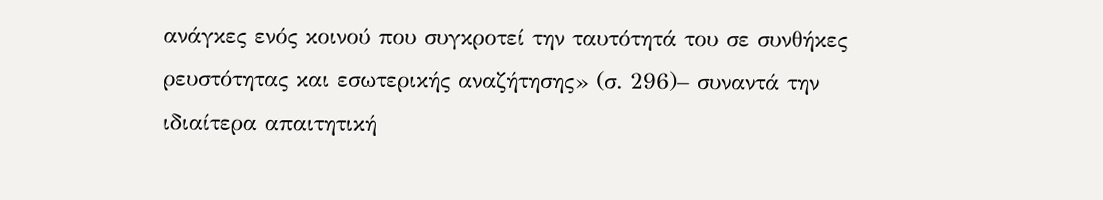ανάγκες ενός κοινού που συγκροτεί την ταυτότητά του σε συνθήκες ρευστότητας και εσωτερικής αναζήτησης» (σ. 296)– συναντά την ιδιαίτερα απαιτητική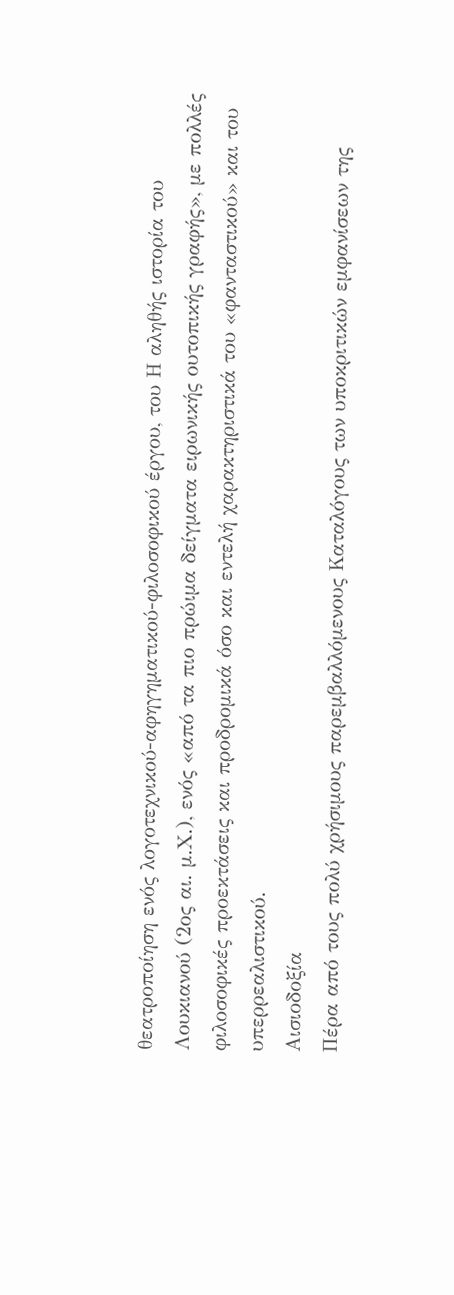θεατροποίηση ενός λογοτεχνικού-αφηγηματικού-φιλοσοφικού έργου, του Η αληθής ιστορία του Λουκιανού (2ος αι. μ.Χ.), ενός «από τα πιο πρώιμα δείγματα ειρωνικής ουτοπικής γραφής», με πολλές φιλοσοφικές προεκτάσεις και προδρομικά όσο και εντελή χαρακτηριστικά του «φανταστικού» και του υπερρεαλιστικού.
Αισιοδοξία
Πέρα από τους πολύ χρήσιμους παρεμβαλλόμενους Καταλόγους των υποκριτικών εμφανίσεων της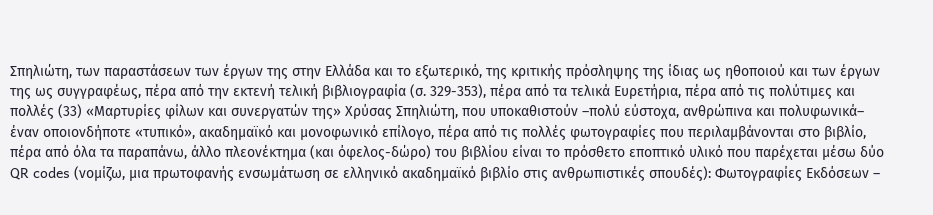Σπηλιώτη, των παραστάσεων των έργων της στην Ελλάδα και το εξωτερικό, της κριτικής πρόσληψης της ίδιας ως ηθοποιού και των έργων της ως συγγραφέως, πέρα από την εκτενή τελική βιβλιογραφία (σ. 329-353), πέρα από τα τελικά Ευρετήρια, πέρα από τις πολύτιμες και πολλές (33) «Μαρτυρίες φίλων και συνεργατών της» Χρύσας Σπηλιώτη, που υποκαθιστούν –πολύ εύστοχα, ανθρώπινα και πολυφωνικά– έναν οποιονδήποτε «τυπικό», ακαδημαϊκό και μονοφωνικό επίλογο, πέρα από τις πολλές φωτογραφίες που περιλαμβάνονται στο βιβλίο, πέρα από όλα τα παραπάνω, άλλο πλεονέκτημα (και όφελος-δώρο) του βιβλίου είναι το πρόσθετο εποπτικό υλικό που παρέχεται μέσω δύο QR codes (νομίζω, μια πρωτοφανής ενσωμάτωση σε ελληνικό ακαδημαϊκό βιβλίο στις ανθρωπιστικές σπουδές): Φωτογραφίες Εκδόσεων –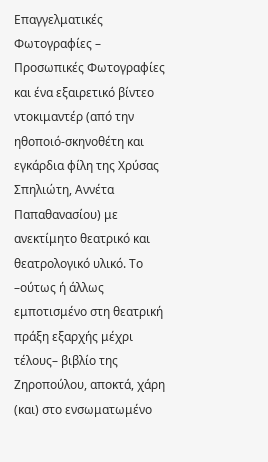Επαγγελματικές Φωτογραφίες – Προσωπικές Φωτογραφίες και ένα εξαιρετικό βίντεο ντοκιμαντέρ (από την ηθοποιό-σκηνοθέτη και εγκάρδια φίλη της Χρύσας Σπηλιώτη, Αννέτα Παπαθανασίου) με ανεκτίμητο θεατρικό και θεατρολογικό υλικό. Το –ούτως ή άλλως εμποτισμένο στη θεατρική πράξη εξαρχής μέχρι τέλους– βιβλίο της Ζηροπούλου, αποκτά, χάρη (και) στο ενσωματωμένο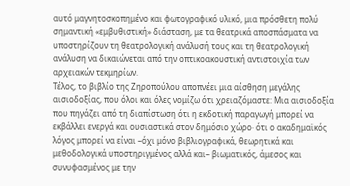αυτό μαγνητοσκοπημένο και φωτογραφικό υλικό, μια πρόσθετη πολύ σημαντική «εμβυθιστική» διάσταση, με τα θεατρικά αποσπάσματα να υποστηρίζουν τη θεατρολογική ανάλυσή τους και τη θεατρολογική ανάλυση να δικαιώνεται από την οπτικοακουστική αντιστοιχία των αρχειακών τεκμηρίων.
Τέλος, το βιβλίο της Ζηροπούλου αποπνέει μια αίσθηση μεγάλης αισιοδοξίας, που όλοι και όλες νομίζω ότι χρειαζόμαστε: Μια αισιοδοξία που πηγάζει από τη διαπίστωση ότι η εκδοτική παραγωγή μπορεί να εκβάλλει ενεργά και ουσιαστικά στον δημόσιο χώρο· ότι ο ακαδημαϊκός λόγος μπορεί να είναι –όχι μόνο βιβλιογραφικά, θεωρητικά και μεθοδολογικά υποστηριγμένος αλλά και– βιωματικός, άμεσος και συνυφασμένος με την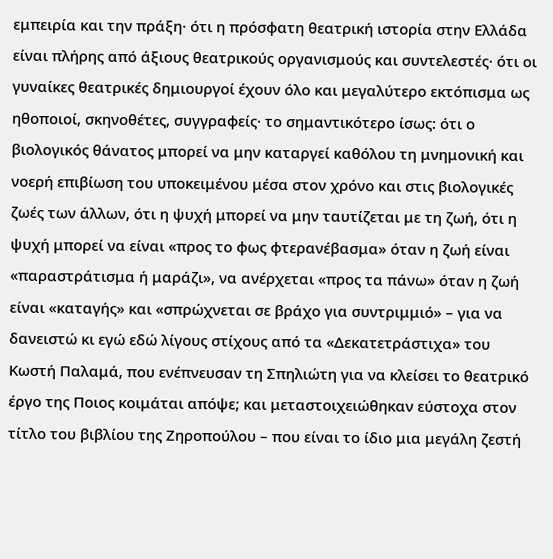εμπειρία και την πράξη· ότι η πρόσφατη θεατρική ιστορία στην Ελλάδα είναι πλήρης από άξιους θεατρικούς οργανισμούς και συντελεστές· ότι οι γυναίκες θεατρικές δημιουργοί έχουν όλο και μεγαλύτερο εκτόπισμα ως ηθοποιοί, σκηνοθέτες, συγγραφείς· το σημαντικότερο ίσως: ότι ο βιολογικός θάνατος μπορεί να μην καταργεί καθόλου τη μνημονική και νοερή επιβίωση του υποκειμένου μέσα στον χρόνο και στις βιολογικές ζωές των άλλων, ότι η ψυχή μπορεί να μην ταυτίζεται με τη ζωή, ότι η ψυχή μπορεί να είναι «προς το φως φτερανέβασμα» όταν η ζωή είναι «παραστράτισμα ή μαράζι», να ανέρχεται «προς τα πάνω» όταν η ζωή είναι «καταγής» και «σπρώχνεται σε βράχο για συντριμμιό» – για να δανειστώ κι εγώ εδώ λίγους στίχους από τα «Δεκατετράστιχα» του Κωστή Παλαμά, που ενέπνευσαν τη Σπηλιώτη για να κλείσει το θεατρικό έργο της Ποιος κοιμάται απόψε; και μεταστοιχειώθηκαν εύστοχα στον τίτλο του βιβλίου της Ζηροπούλου – που είναι το ίδιο μια μεγάλη ζεστή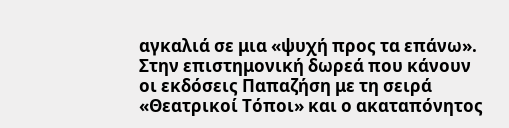αγκαλιά σε μια «ψυχή προς τα επάνω».
Στην επιστημονική δωρεά που κάνουν οι εκδόσεις Παπαζήση με τη σειρά «Θεατρικοί Τόποι» και ο ακαταπόνητος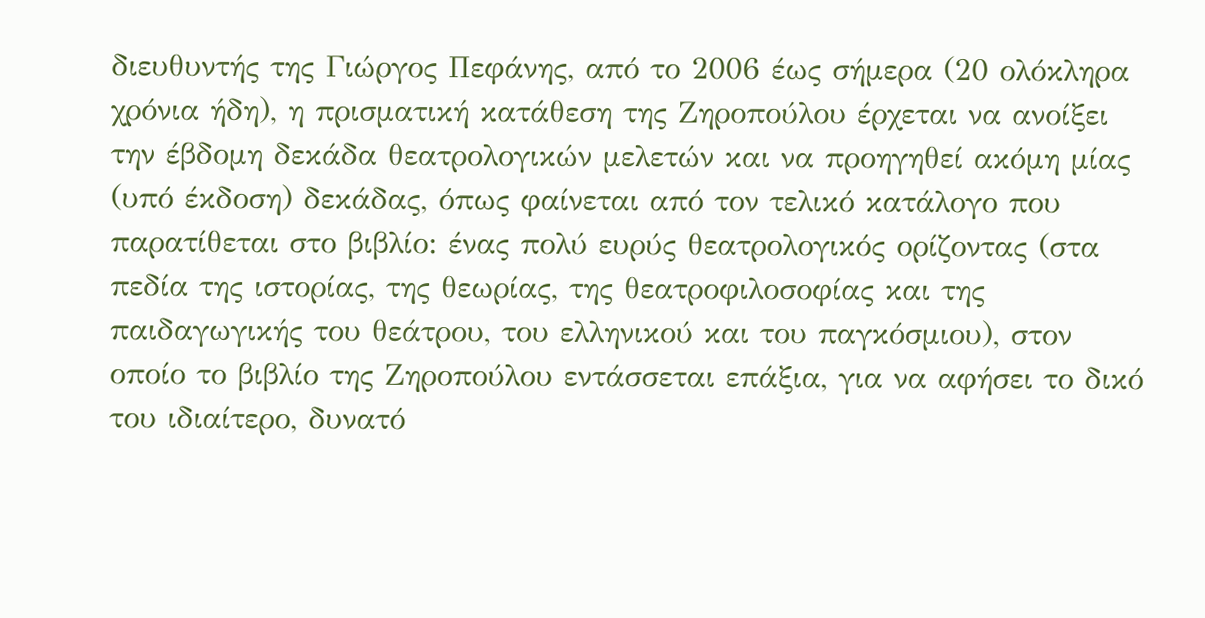διευθυντής της Γιώργος Πεφάνης, από το 2006 έως σήμερα (20 ολόκληρα χρόνια ήδη), η πρισματική κατάθεση της Ζηροπούλου έρχεται να ανοίξει την έβδομη δεκάδα θεατρολογικών μελετών και να προηγηθεί ακόμη μίας (υπό έκδοση) δεκάδας, όπως φαίνεται από τον τελικό κατάλογο που παρατίθεται στο βιβλίο: ένας πολύ ευρύς θεατρολογικός ορίζοντας (στα πεδία της ιστορίας, της θεωρίας, της θεατροφιλοσοφίας και της παιδαγωγικής του θεάτρου, του ελληνικού και του παγκόσμιου), στον οποίο το βιβλίο της Ζηροπούλου εντάσσεται επάξια, για να αφήσει το δικό του ιδιαίτερο, δυνατό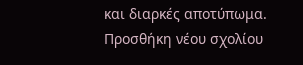και διαρκές αποτύπωμα.
Προσθήκη νέου σχολίου